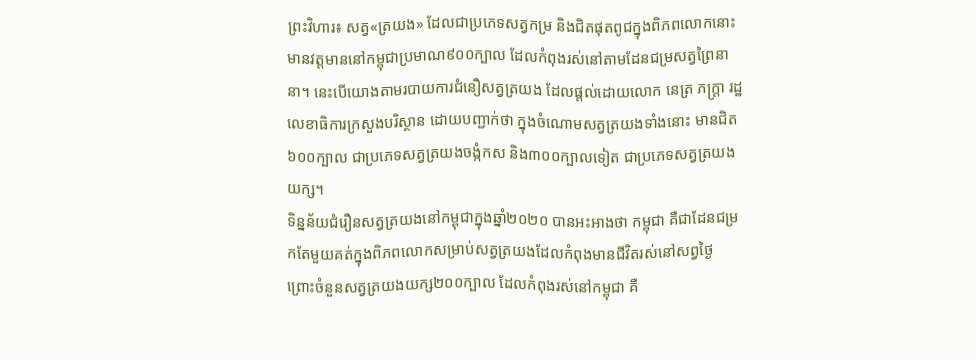ព្រះវិហារ៖ សត្វ«ត្រយង» ដែលជាប្រភេទសត្វកម្រ និងជិតផុតពូជក្នុងពិភពលោកនោះ មានវត្តមាននៅកម្ពុជាប្រមាណ៩០០ក្បាល ដែលកំពុងរស់នៅតាមដែនជម្រសត្វព្រៃនានា។ នេះបើយោងតាមរបាយការជំនឿសត្វត្រយង ដែលផ្តល់ដោយលោក នេត្រ ភក្ត្រា រដ្ឋលេខាធិការក្រសួងបរិស្ថាន ដោយបញ្ជាក់ថា ក្នុងចំណោមសត្វត្រយងទាំងនោះ មានជិត៦០០ក្បាល ជាប្រភេទសត្វត្រយងចង្កំកស និង៣០០ក្បាលទៀត ជាប្រភេទសត្វត្រយងយក្ស។
ទិន្នន័យជំរឿនសត្វត្រយងនៅកម្ពុជាក្នុងឆ្នាំ២០២០ បានអះអាងថា កម្ពុជា គឺជាដែនជម្រកតែមួយគត់ក្នុងពិភពលោកសម្រាប់សត្វត្រយងដែលកំពុងមានជីវិតរស់នៅសព្វថ្ងៃ ព្រោះចំនួនសត្វត្រយងយក្ស២០០ក្បាល ដែលកំពុងរស់នៅកម្ពុជា គឺ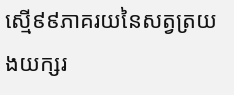ស្មើ៩៩ភាគរយនៃសត្វត្រយងយក្សរ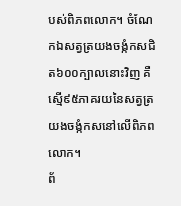បស់ពិភពលោក។ ចំណែកឯសត្វត្រយងចង្កំកសជិត៦០០ក្បាលនោះវិញ គឺស្មើ៩៥ភាគរយនៃសត្វត្រយងចង្កំកសនៅលើពិភពលោក។
ព័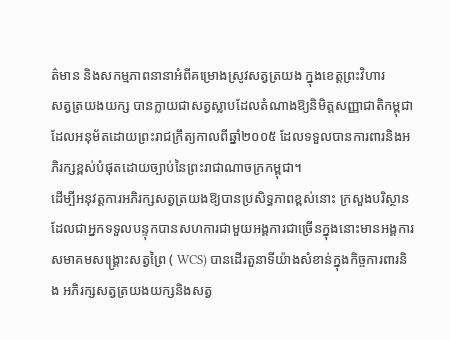ត៌មាន និងសកម្មភាពនានាអំពីគម្រោងស្រូវសត្វត្រយង ក្នុងខេត្តព្រះវិហារ
សត្វត្រយងយក្ស បានក្លាយជាសត្វស្លាបដែលតំណាងឱ្យនិមិត្តសញ្ញាជាតិកម្ពុជា ដែលអនុម័តដោយព្រះរាជក្រឹត្យកាលពីឆ្នាំ២០០៥ ដែលទទួលបានការពារនិងអភិរក្សខ្ពស់បំផុតដោយច្បាប់នៃព្រះរាជាណាចក្រកម្ពុជា។
ដើម្បីអនុវត្តការអភិរក្សសត្វត្រយងឱ្យបានប្រសិទ្ធភាពខ្ពស់នោះ ក្រសួងបរិស្ថានដែលជាអ្នកទទួលបន្ទុកបានសហការជាមួយអង្គការជាច្រើនក្នុងនោះមានអង្គការសមាគមសង្គ្រោះសត្វព្រៃ ( WCS) បានដើរតួនាទីយ៉ាងសំខាន់ក្នុងកិច្ចការពារនិង អភិរក្សសត្វត្រយងយក្សនិងសត្វ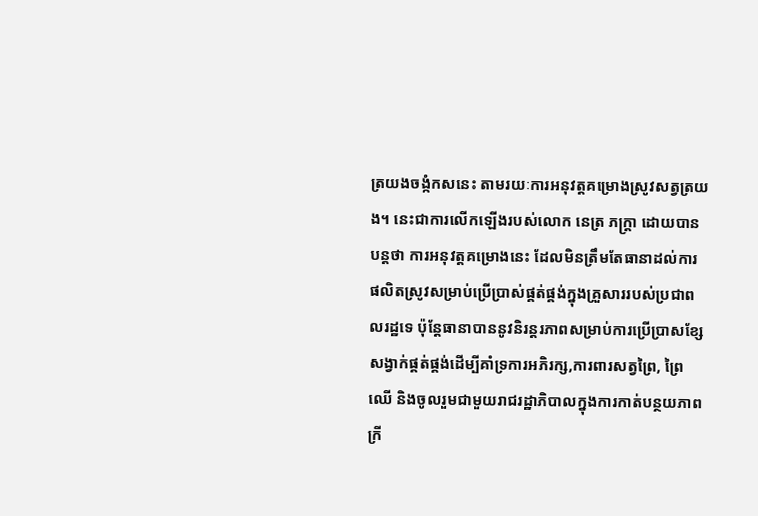ត្រយងចង្កំកសនេះ តាមរយៈការអនុវត្តគម្រោងស្រូវសត្វត្រយង។ នេះជាការលើកឡើងរបស់លោក នេត្រ ភក្ត្រា ដោយបានបន្តថា ការអនុវត្តគម្រោងនេះ ដែលមិនត្រឹមតែធានាដល់ការផលិតស្រូវសម្រាប់ប្រើប្រាស់ផ្គត់ផ្គង់ក្នុងគ្រួសាររបស់ប្រជាពលរដ្ឋទេ ប៉ុន្តែធានាបាននូវនិរន្តរភាពសម្រាប់ការប្រើប្រាសខ្សែសង្វាក់ផ្គត់ផ្គង់ដើម្បីគាំទ្រការអភិរក្ស,ការពារសត្វព្រៃ, ព្រៃ
ឈើ និងចូលរួមជាមួយរាជរដ្ឋាភិបាលក្នុងការកាត់បន្ថយភាពក្រី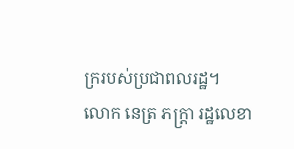ក្ររបស់ប្រជាពលរដ្ឋ។
លោក នេត្រ ភក្ត្រា រដ្ឋលេខា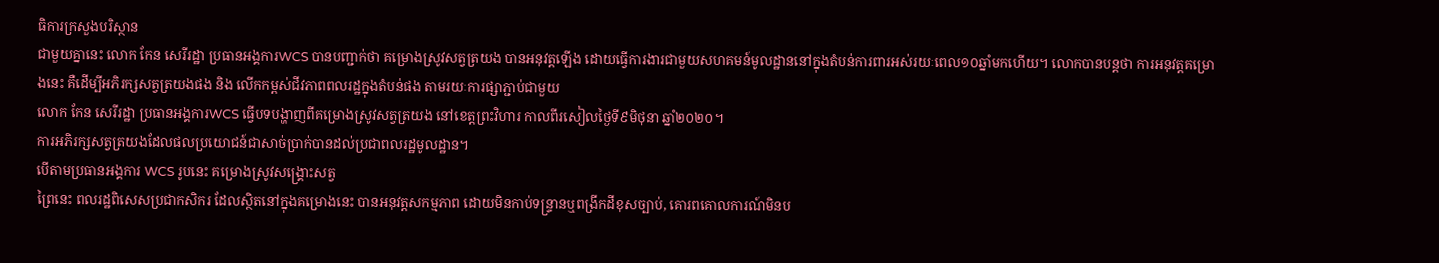ធិការក្រសួងបរិស្ថាន
ជាមួយគ្នានេះ លោក កែន សេរីរដ្ឋា ប្រធានអង្គការWCS បានបញ្ជាក់ថា គម្រោងស្រូវសត្វត្រយង បានអនុវត្តឡើង ដោយធ្វើការងារជាមួយសហគមន៍មូលដ្ឋាននៅក្នុងតំបន់ការពារអស់រយៈពេល១០ឆ្នាំមកហើយ។ លោកបានបន្តថា ការអនុវត្តគម្រោងនេះ គឺដើម្បីអភិរក្សសត្វត្រយងផង និង លើកកម្ពស់ជីវភាពពលរដ្ឋក្នុងតំបន់ផង តាមរយៈការផ្សាភ្ជាប់ជាមួយ
លោក កែន សេរីរដ្ឋា ប្រធានអង្គការWCS ធ្វើបទបង្ហាញពីគម្រោងស្រូវសត្វត្រយង នៅខេត្តព្រះវិហារ កាលពីរសៀលថ្ងៃទី៩មិថុនា ឆ្នាំ២០២០។
ការអភិរក្សសត្វត្រយងដែលផលប្រយោជន៍ជាសាច់ប្រាក់បានដល់ប្រជាពលរដ្ឋមូលដ្ឋាន។
បើតាមប្រធានអង្គការ WCS រូបនេះ គម្រោងស្រូវសង្គ្រោះសត្វ
ព្រៃនេះ ពលរដ្ឋពិសេសប្រជាកសិករ ដែលស្ថិតនៅក្នុងគម្រោងនេះ បានអនុវត្តសកម្មភាព ដោយមិនកាប់ទន្ទ្រានឬពង្រីកដីខុសច្បាប់, គោរពគោលការណ៍មិនប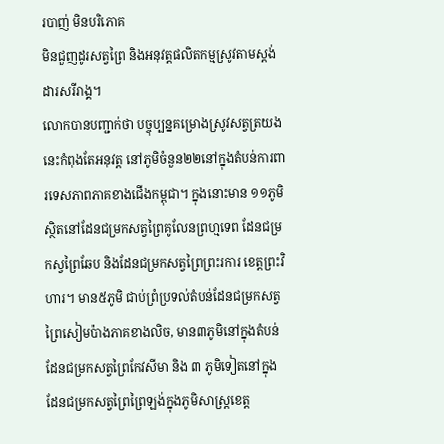របាញ់ មិនបរិភោគ
មិនជួញដូរសត្វព្រៃ និងអនុវត្តផលិតកម្មស្រូវតាមស្តង់ដារសរីរាង្គ។
លោកបានបញ្ជាក់ថា បច្ចុប្បន្នគម្រោងស្រូវសត្វត្រយងនេះកំពុងតែអនុវត្ត នៅភូមិចំនួន២២នៅក្នុងតំបន់ការពារទេសភាពភាគខាងជើងកម្ពុជា។ ក្នុងនោះមាន ១១ភូមិ ស្ថិតនៅដែនជម្រកសត្វព្រៃគូលែនព្រហ្មទេព ដែនជម្រកស្វព្រៃឆែប និងដែនជម្រកសត្វព្រៃព្រះរការ ខេត្តព្រះវិហារ។ មាន៥ភូមិ ជាប់ព្រំប្រទល់តំបន់ដែនជម្រកសត្វព្រៃសៀមប៉ាងភាគខាងលិច, មាន៣ភូមិនៅក្នុងតំបន់ដែនជម្រកសត្វព្រៃកែវសីមា និង ៣ ភូមិទៀតនៅក្នុងដែនជម្រកសត្វព្រៃព្រៃឡង់ក្នុងភូមិសាស្ត្រខេត្ត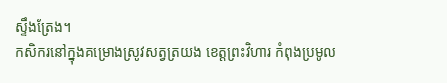ស្ទឹងត្រែង។
កសិករនៅក្នុងគម្រោងស្រូវសត្វត្រយង ខេត្តព្រះវិហារ កំពុងប្រមូល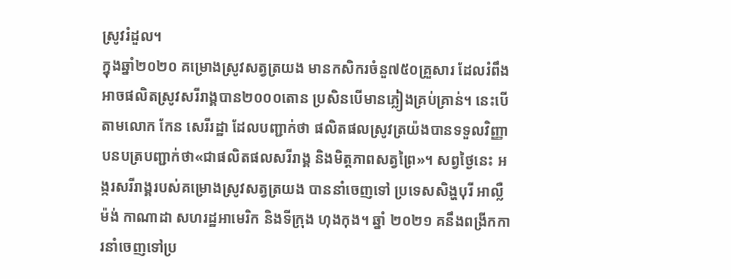ស្រូវរំដួល។
ក្នុងឆ្នាំ២០២០ គម្រោងស្រូវសត្វត្រយង មានកសិករចំនួ៧៥០គ្រួសារ ដែលរំពឹង អាចផលិតស្រូវសរីរាង្គបាន២០០០តោន ប្រសិនបើមានភ្លៀងគ្រប់គ្រាន់។ នេះបើតាមលោក កែន សេរីរដ្ឋា ដែលបញ្ជាក់ថា ផលិតផលស្រូវត្រយ៉ងបានទទួលវិញ្ញាបនបត្របញ្ជាក់ថា«ជាផលិតផលសរីរាង្គ និងមិត្តភាពសត្វព្រៃ»។ សព្វថ្ងៃនេះ អង្ករសរីរាង្គរបស់គម្រោងស្រូវសត្វត្រយង បាននាំចេញទៅ ប្រទេសសិង្ហបុរី អាល្លឺម៉ង់ កាណាដា សហរដ្ឋអាមេរិក និងទីក្រុង ហុងកុង។ ឆ្នាំ ២០២១ គនឹងពង្រីកការនាំចេញទៅប្រ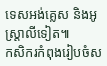ទេសអង់គ្លេស និងអូស្ត្រាលីទៀត៕
កសិករកំពុងរៀបចំស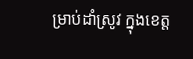ម្រាប់ដាំស្រូវ ក្នុងខេត្ត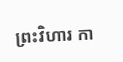ព្រះវិហារ កា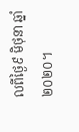លពីថ្ងៃ៩ មិថុនា ឆ្នាំ២០២០។